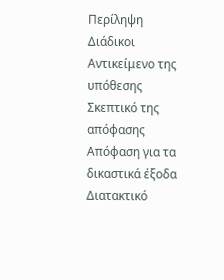Περίληψη
Διάδικοι
Αντικείμενο της υπόθεσης
Σκεπτικό της απόφασης
Απόφαση για τα δικαστικά έξοδα
Διατακτικό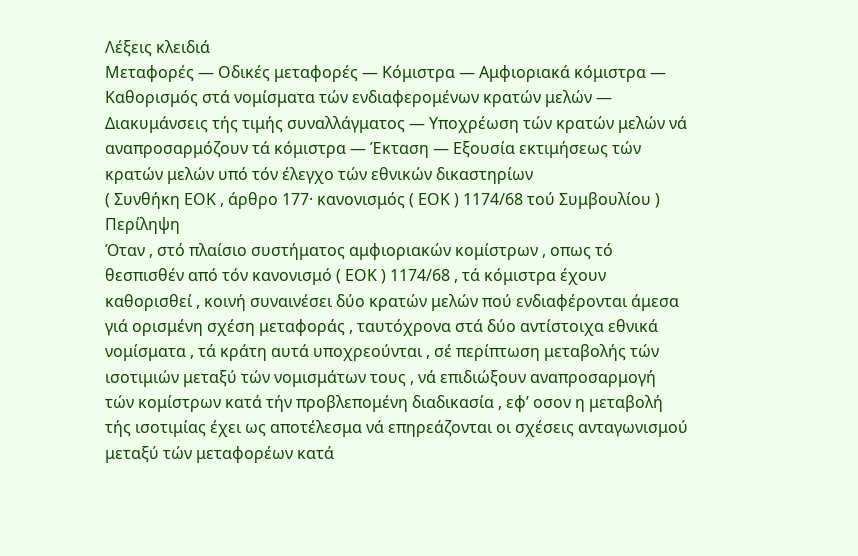Λέξεις κλειδιά
Μεταφορές — Οδικές μεταφορές — Κόμιστρα — Αμφιοριακά κόμιστρα — Καθορισμός στά νομίσματα τών ενδιαφερομένων κρατών μελών — Διακυμάνσεις τής τιμής συναλλάγματος — Υποχρέωση τών κρατών μελών νά αναπροσαρμόζουν τά κόμιστρα — Έκταση — Εξουσία εκτιμήσεως τών κρατών μελών υπό τόν έλεγχο τών εθνικών δικαστηρίων
( Συνθήκη ΕΟΚ , άρθρο 177· κανονισμός ( ΕΟΚ ) 1174/68 τού Συμβουλίου )
Περίληψη
Όταν , στό πλαίσιο συστήματος αμφιοριακών κομίστρων , οπως τό θεσπισθέν από τόν κανονισμό ( ΕΟΚ ) 1174/68 , τά κόμιστρα έχουν καθορισθεί , κοινή συναινέσει δύο κρατών μελών πού ενδιαφέρονται άμεσα γιά ορισμένη σχέση μεταφοράς , ταυτόχρονα στά δύο αντίστοιχα εθνικά νομίσματα , τά κράτη αυτά υποχρεούνται , σέ περίπτωση μεταβολής τών ισοτιμιών μεταξύ τών νομισμάτων τους , νά επιδιώξουν αναπροσαρμογή τών κομίστρων κατά τήν προβλεπομένη διαδικασία , εφ’ οσον η μεταβολή τής ισοτιμίας έχει ως αποτέλεσμα νά επηρεάζονται οι σχέσεις ανταγωνισμού μεταξύ τών μεταφορέων κατά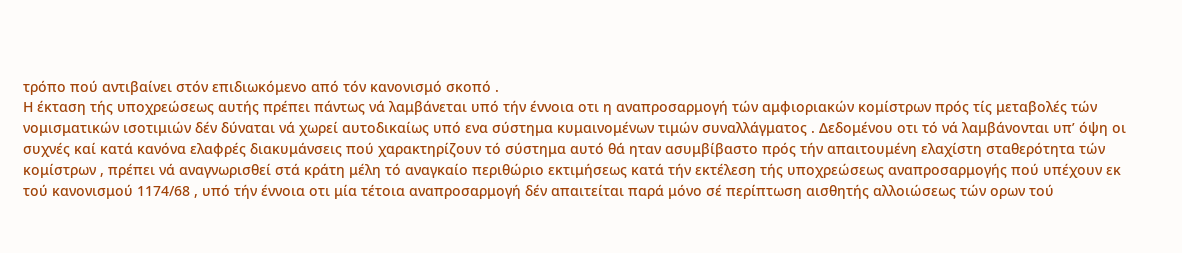τρόπο πού αντιβαίνει στόν επιδιωκόμενο από τόν κανονισμό σκοπό .
Η έκταση τής υποχρεώσεως αυτής πρέπει πάντως νά λαμβάνεται υπό τήν έννοια οτι η αναπροσαρμογή τών αμφιοριακών κομίστρων πρός τίς μεταβολές τών νομισματικών ισοτιμιών δέν δύναται νά χωρεί αυτοδικαίως υπό ενα σύστημα κυμαινομένων τιμών συναλλάγματος . Δεδομένου οτι τό νά λαμβάνονται υπ’ όψη οι συχνές καί κατά κανόνα ελαφρές διακυμάνσεις πού χαρακτηρίζουν τό σύστημα αυτό θά ηταν ασυμβίβαστο πρός τήν απαιτουμένη ελαχίστη σταθερότητα τών κομίστρων , πρέπει νά αναγνωρισθεί στά κράτη μέλη τό αναγκαίο περιθώριο εκτιμήσεως κατά τήν εκτέλεση τής υποχρεώσεως αναπροσαρμογής πού υπέχουν εκ τού κανονισμού 1174/68 , υπό τήν έννοια οτι μία τέτοια αναπροσαρμογή δέν απαιτείται παρά μόνο σέ περίπτωση αισθητής αλλοιώσεως τών ορων τού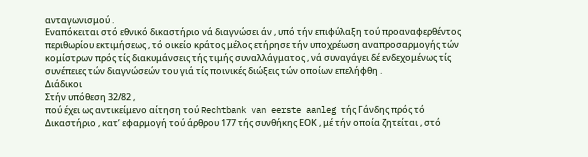ανταγωνισμού .
Εναπόκειται στό εθνικό δικαστήριο νά διαγνώσει άν , υπό τήν επιφύλαξη τού προαναφερθέντος περιθωρίου εκτιμήσεως , τό οικείο κράτος μέλος ετήρησε τήν υποχρέωση αναπροσαρμογής τών κομίστρων πρός τίς διακυμάνσεις τής τιμής συναλλάγματος , νά συναγάγει δέ ενδεχομένως τίς συνέπειες τών διαγνώσεών του γιά τίς ποινικές διώξεις τών οποίων επελήφθη .
Διάδικοι
Στήν υπόθεση 32/82 ,
πού έχει ως αντικείμενο αίτηση τού Rechtbank van eerste aanleg τής Γάνδης πρός τό Δικαστήριο , κατ’ εφαρμογή τού άρθρου 177 τής συνθήκης ΕΟΚ , μέ τήν οποία ζητείται , στό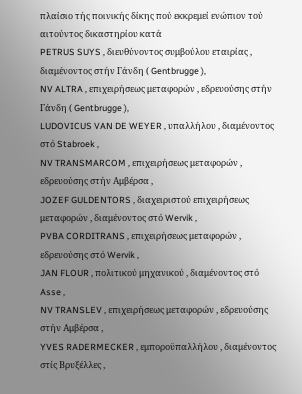πλαίσιο τής ποινικής δίκης πού εκκρεμεί ενώπιον τού αιτούντος δικαστηρίου κατά
PETRUS SUYS , διευθύνοντος συμβούλου εταιρίας , διαμένοντος στήν Γάνδη ( Gentbrugge ),
NV ALTRA , επιχειρήσεως μεταφορών , εδρευούσης στήν Γάνδη ( Gentbrugge ),
LUDOVICUS VAN DE WEYER , υπαλλήλου , διαμένοντος στό Stabroek ,
NV TRANSMARCOM , επιχειρήσεως μεταφορών , εδρευούσης στήν Αμβέρσα ,
JOZEF GULDENTORS , διαχειριστού επιχειρήσεως μεταφορών , διαμένοντος στό Wervik ,
PVBA CORDITRANS , επιχειρήσεως μεταφορών , εδρευούσης στό Wervik ,
JAN FLOUR , πολιτικού μηχανικού , διαμένοντος στό Asse ,
NV TRANSLEV , επιχειρήσεως μεταφορών , εδρευούσης στήν Αμβέρσα ,
YVES RADERMECKER , εμποροϋπαλλήλου , διαμένοντος στίς Βρυξέλλες ,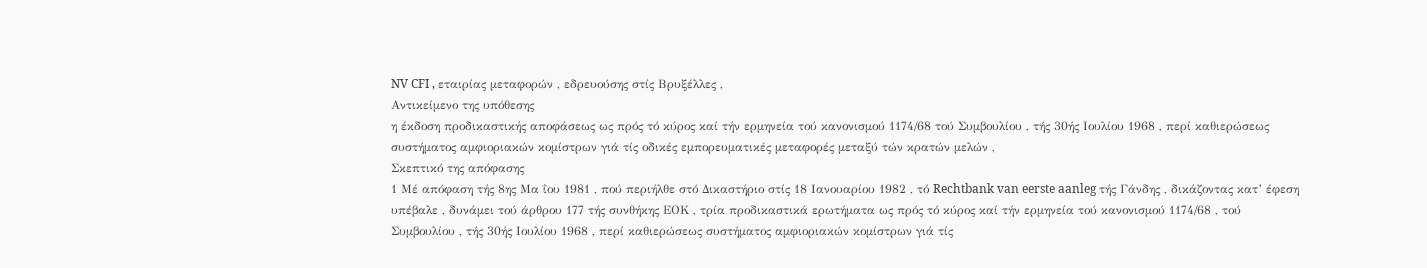NV CFI , εταιρίας μεταφορών , εδρευούσης στίς Βρυξέλλες ,
Αντικείμενο της υπόθεσης
η έκδοση προδικαστικής αποφάσεως ως πρός τό κύρος καί τήν ερμηνεία τού κανονισμού 1174/68 τού Συμβουλίου , τής 30ής Ιουλίου 1968 , περί καθιερώσεως συστήματος αμφιοριακών κομίστρων γιά τίς οδικές εμπορευματικές μεταφορές μεταξύ τών κρατών μελών ,
Σκεπτικό της απόφασης
1 Μέ απόφαση τής 8ης Μα ΐου 1981 , πού περιήλθε στό Δικαστήριο στίς 18 Ιανουαρίου 1982 , τό Rechtbank van eerste aanleg τής Γάνδης , δικάζοντας κατ’ έφεση υπέβαλε , δυνάμει τού άρθρου 177 τής συνθήκης ΕΟΚ , τρία προδικαστικά ερωτήματα ως πρός τό κύρος καί τήν ερμηνεία τού κανονισμού 1174/68 , τού Συμβουλίου , τής 30ής Ιουλίου 1968 , περί καθιερώσεως συστήματος αμφιοριακών κομίστρων γιά τίς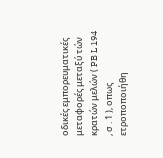οδικές εμπορευματικές μεταφορές μεταξύ τών κρατών μελών ( PB L 194 , σ . 1 ), οπως ετροποποιήθη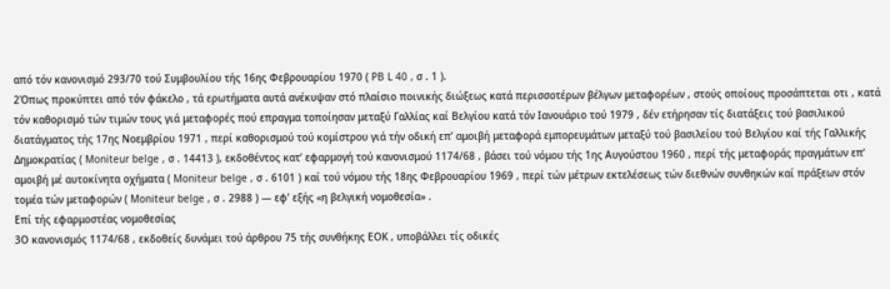από τόν κανονισμό 293/70 τού Συμβουλίου τής 16ης Φεβρουαρίου 1970 ( PB L 40 , σ . 1 ).
2Όπως προκύπτει από τόν φάκελο , τά ερωτήματα αυτά ανέκυψαν στό πλαίσιο ποινικής διώξεως κατά περισσοτέρων βέλγων μεταφορέων , στούς οποίους προσάπτεται οτι , κατά τόν καθορισμό τών τιμών τους γιά μεταφορές πού επραγμα τοποίησαν μεταξύ Γαλλίας καί Βελγίου κατά τόν Ιανουάριο τού 1979 , δέν ετήρησαν τίς διατάξεις τού βασιλικού διατάγματος τής 17ης Νοεμβρίου 1971 , περί καθορισμού τού κομίστρου γιά τήν οδική επ’ αμοιβή μεταφορά εμπορευμάτων μεταξύ τού βασιλείου τού Βελγίου καί τής Γαλλικής Δημοκρατίας ( Moniteur belge , σ . 14413 ), εκδοθέντος κατ’ εφαρμογή τού κανονισμού 1174/68 , βάσει τού νόμου τής 1ης Αυγούστου 1960 , περί τής μεταφοράς πραγμάτων επ’ αμοιβή μέ αυτοκίνητα οχήματα ( Moniteur belge , σ . 6101 ) καί τού νόμου τής 18ης Φεβρουαρίου 1969 , περί τών μέτρων εκτελέσεως τών διεθνών συνθηκών καί πράξεων στόν τομέα τών μεταφορών ( Moniteur belge , σ . 2988 ) — εφ’ εξής «η βελγική νομοθεσία» .
Επί τής εφαρμοστέας νομοθεσίας
3Ο κανονισμός 1174/68 , εκδοθείς δυνάμει τού άρθρου 75 τής συνθήκης ΕΟΚ , υποβάλλει τίς οδικές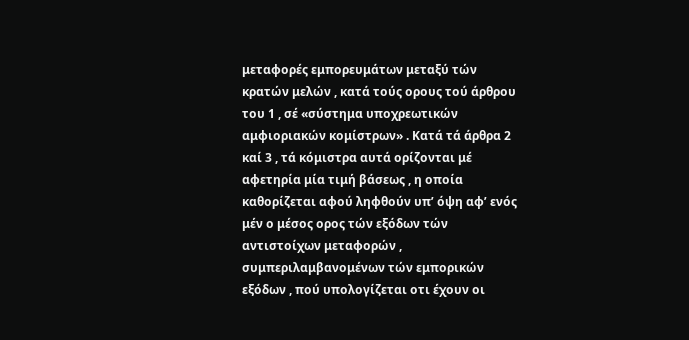μεταφορές εμπορευμάτων μεταξύ τών κρατών μελών , κατά τούς ορους τού άρθρου του 1 , σέ «σύστημα υποχρεωτικών αμφιοριακών κομίστρων» . Κατά τά άρθρα 2 καί 3 , τά κόμιστρα αυτά ορίζονται μέ αφετηρία μία τιμή βάσεως , η οποία καθορίζεται αφού ληφθούν υπ’ όψη αφ’ ενός μέν ο μέσος ορος τών εξόδων τών αντιστοίχων μεταφορών , συμπεριλαμβανομένων τών εμπορικών εξόδων , πού υπολογίζεται οτι έχουν οι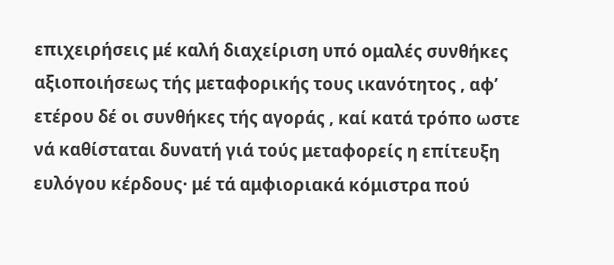επιχειρήσεις μέ καλή διαχείριση υπό ομαλές συνθήκες αξιοποιήσεως τής μεταφορικής τους ικανότητος , αφ’ ετέρου δέ οι συνθήκες τής αγοράς , καί κατά τρόπο ωστε νά καθίσταται δυνατή γιά τούς μεταφορείς η επίτευξη ευλόγου κέρδους· μέ τά αμφιοριακά κόμιστρα πού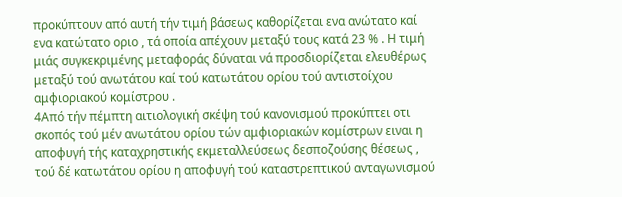προκύπτουν από αυτή τήν τιμή βάσεως καθορίζεται ενα ανώτατο καί ενα κατώτατο οριο , τά οποία απέχουν μεταξύ τους κατά 23 % . Η τιμή μιάς συγκεκριμένης μεταφοράς δύναται νά προσδιορίζεται ελευθέρως μεταξύ τού ανωτάτου καί τού κατωτάτου ορίου τού αντιστοίχου αμφιοριακού κομίστρου .
4Από τήν πέμπτη αιτιολογική σκέψη τού κανονισμού προκύπτει οτι σκοπός τού μέν ανωτάτου ορίου τών αμφιοριακών κομίστρων ειναι η αποφυγή τής καταχρηστικής εκμεταλλεύσεως δεσποζούσης θέσεως , τού δέ κατωτάτου ορίου η αποφυγή τού καταστρεπτικού ανταγωνισμού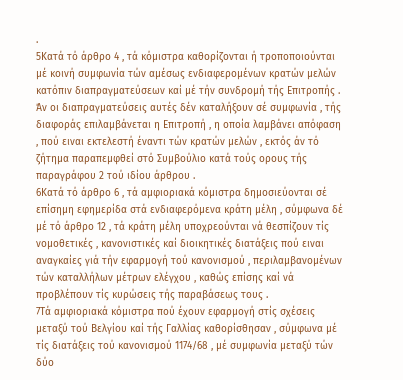.
5Κατά τό άρθρο 4 , τά κόμιστρα καθορίζονται ή τροποποιούνται μέ κοινή συμφωνία τών αμέσως ενδιαφερομένων κρατών μελών κατόπιν διαπραγματεύσεων καί μέ τήν συνδρομή τής Επιτροπής . Άν οι διαπραγματεύσεις αυτές δέν καταλήξουν σέ συμφωνία , τής διαφοράς επιλαμβάνεται η Επιτροπή , η οποία λαμβάνει απόφαση , πού ειναι εκτελεστή έναντι τών κρατών μελών , εκτός άν τό ζήτημα παραπεμφθεί στό Συμβούλιο κατά τούς ορους τής παραγράφου 2 τού ιδίου άρθρου .
6Κατά τό άρθρο 6 , τά αμφιοριακά κόμιστρα δημοσιεύονται σέ επίσημη εφημερίδα στά ενδιαφερόμενα κράτη μέλη , σύμφωνα δέ μέ τό άρθρο 12 , τά κράτη μέλη υποχρεούνται νά θεσπίζουν τίς νομοθετικές , κανονιστικές καί διοικητικές διατάξεις πού ειναι αναγκαίες γιά τήν εφαρμογή τού κανονισμού , περιλαμβανομένων τών καταλλήλων μέτρων ελέγχου , καθώς επίσης καί νά προβλέπουν τίς κυρώσεις τής παραβάσεως τους .
7Τά αμφιοριακά κόμιστρα πού έχουν εφαρμογή στίς σχέσεις μεταξύ τού Βελγίου καί τής Γαλλίας καθορίσθησαν , σύμφωνα μέ τίς διατάξεις τού κανονισμού 1174/68 , μέ συμφωνία μεταξύ τών δύο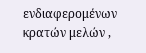ενδιαφερομένων κρατών μελών ,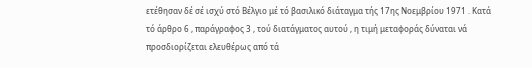ετέθησαν δέ σέ ισχύ στό Βέλγιο μέ τό βασιλικό διάταγμα τής 17ης Νοεμβρίου 1971 . Κατά τό άρθρο 6 , παράγραφος 3 , τού διατάγματος αυτού , η τιμή μεταφοράς δύναται νά προσδιορίζεται ελευθέρως από τά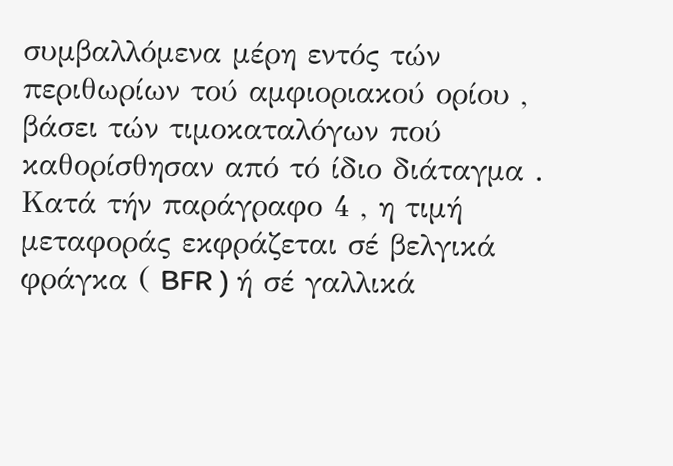συμβαλλόμενα μέρη εντός τών περιθωρίων τού αμφιοριακού ορίου , βάσει τών τιμοκαταλόγων πού καθορίσθησαν από τό ίδιο διάταγμα . Κατά τήν παράγραφο 4 , η τιμή μεταφοράς εκφράζεται σέ βελγικά φράγκα ( BFR ) ή σέ γαλλικά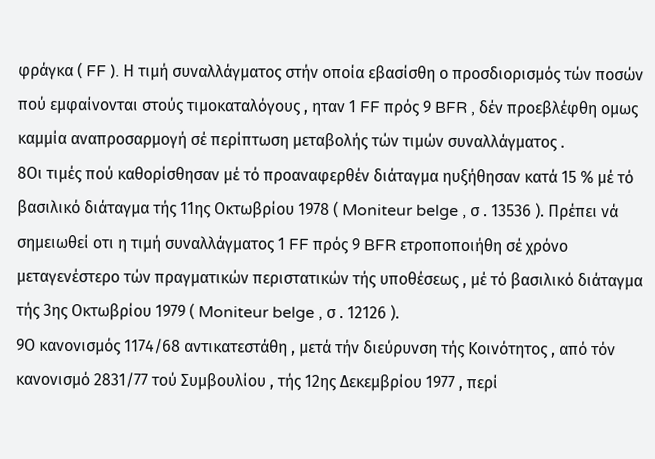φράγκα ( FF ). Η τιμή συναλλάγματος στήν οποία εβασίσθη ο προσδιορισμός τών ποσών πού εμφαίνονται στούς τιμοκαταλόγους , ηταν 1 FF πρός 9 BFR , δέν προεβλέφθη ομως καμμία αναπροσαρμογή σέ περίπτωση μεταβολής τών τιμών συναλλάγματος .
8Οι τιμές πού καθορίσθησαν μέ τό προαναφερθέν διάταγμα ηυξήθησαν κατά 15 % μέ τό βασιλικό διάταγμα τής 11ης Οκτωβρίου 1978 ( Moniteur belge , σ . 13536 ). Πρέπει νά σημειωθεί οτι η τιμή συναλλάγματος 1 FF πρός 9 BFR ετροποποιήθη σέ χρόνο μεταγενέστερο τών πραγματικών περιστατικών τής υποθέσεως , μέ τό βασιλικό διάταγμα τής 3ης Οκτωβρίου 1979 ( Moniteur belge , σ . 12126 ).
9Ο κανονισμός 1174/68 αντικατεστάθη , μετά τήν διεύρυνση τής Κοινότητος , από τόν κανονισμό 2831/77 τού Συμβουλίου , τής 12ης Δεκεμβρίου 1977 , περί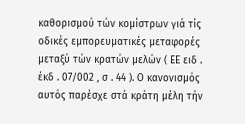καθορισμού τών κομίστρων γιά τίς οδικές εμπορευματικές μεταφορές μεταξύ τών κρατών μελών ( ΕΕ ειδ . έκδ . 07/002 , σ . 44 ). Ο κανονισμός αυτός παρέσχε στά κράτη μέλη τήν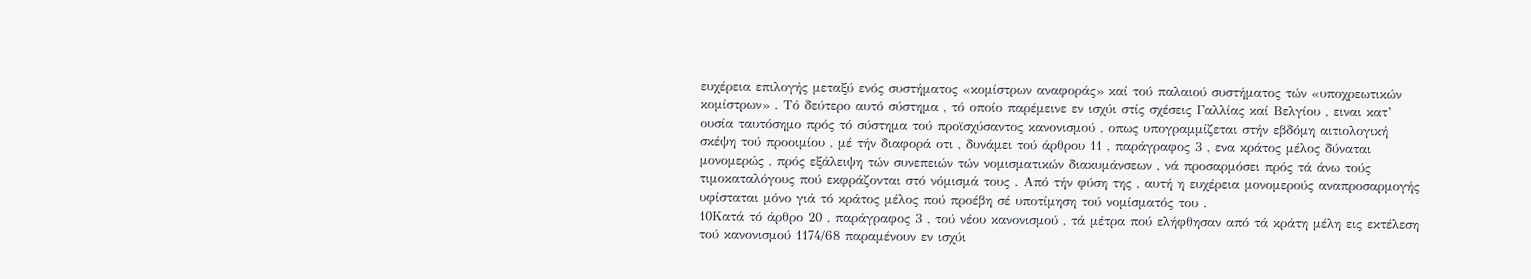ευχέρεια επιλογής μεταξύ ενός συστήματος «κομίστρων αναφοράς» καί τού παλαιού συστήματος τών «υποχρεωτικών κομίστρων» . Τό δεύτερο αυτό σύστημα , τό οποίο παρέμεινε εν ισχύι στίς σχέσεις Γαλλίας καί Βελγίου , ειναι κατ’ ουσία ταυτόσημο πρός τό σύστημα τού προϊσχύσαντος κανονισμού , οπως υπογραμμίζεται στήν εβδόμη αιτιολογική σκέψη τού προοιμίου , μέ τήν διαφορά οτι , δυνάμει τού άρθρου 11 , παράγραφος 3 , ενα κράτος μέλος δύναται μονομερώς , πρός εξάλειψη τών συνεπειών τών νομισματικών διακυμάνσεων , νά προσαρμόσει πρός τά άνω τούς τιμοκαταλόγους πού εκφράζονται στό νόμισμά τους . Από τήν φύση της , αυτή η ευχέρεια μονομερούς αναπροσαρμογής υφίσταται μόνο γιά τό κράτος μέλος πού προέβη σέ υποτίμηση τού νομίσματός του .
10Κατά τό άρθρο 20 , παράγραφος 3 , τού νέου κανονισμού , τά μέτρα πού ελήφθησαν από τά κράτη μέλη εις εκτέλεση τού κανονισμού 1174/68 παραμένουν εν ισχύι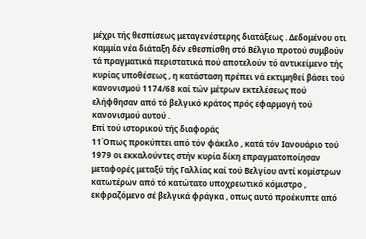μέχρι τής θεσπίσεως μεταγενέστερης διατάξεως . Δεδομένου οτι καμμία νέα διάταξη δέν εθεσπίσθη στό Βέλγιο προτού συμβούν τά πραγματικά περιστατικά πού αποτελούν τό αντικείμενο τής κυρίας υποθέσεως , η κατάσταση πρέπει νά εκτιμηθεί βάσει τού κανονισμού 1174/68 καί τών μέτρων εκτελέσεως πού ελήφθησαν από τό βελγικό κράτος πρός εφαρμογή τού κανονισμού αυτού .
Επί τού ιστορικού τής διαφοράς
11Όπως προκύπτει από τόν φάκελο , κατά τόν Ιανουάριο τού 1979 οι εκκαλούντες στήν κυρία δίκη επραγματοποίησαν μεταφορές μεταξύ τής Γαλλίας καί τού Βελγίου αντί κομίστρων κατωτέρων από τό κατώτατο υποχρεωτικό κόμιστρο , εκφραζόμενο σέ βελγικά φράγκα , οπως αυτό προέκυπτε από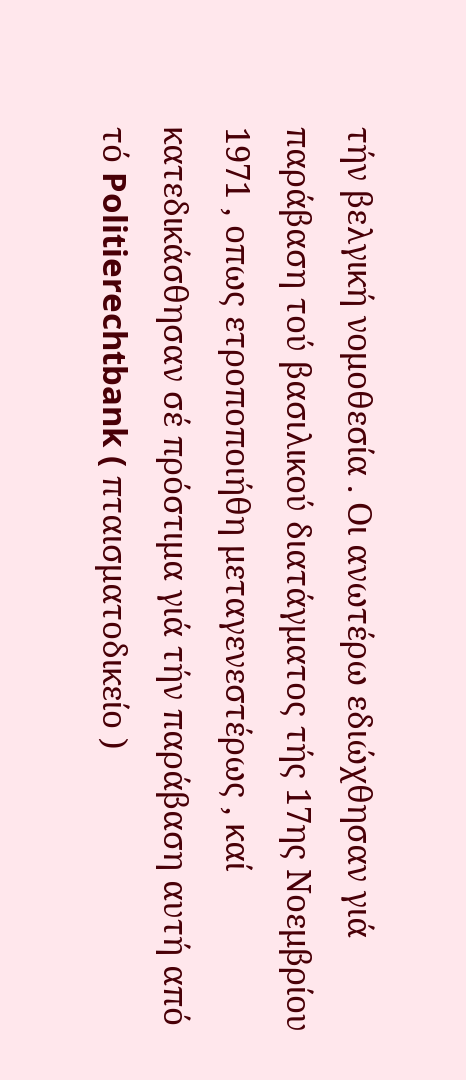τήν βελγική νομοθεσία . Οι ανωτέρω εδιώχθησαν γιά παράβαση τού βασιλικού διατάγματος τής 17ης Νοεμβρίου 1971 , οπως ετροποποιήθη μεταγενεστέρως , καί κατεδικάσθησαν σέ πρόστιμα γιά τήν παράβαση αυτή από τό Politierechtbank ( πταισματοδικείο )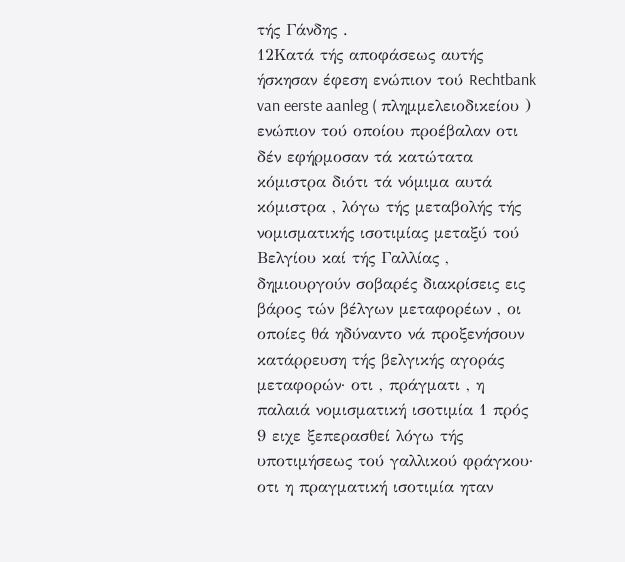τής Γάνδης .
12Κατά τής αποφάσεως αυτής ήσκησαν έφεση ενώπιον τού Rechtbank van eerste aanleg ( πλημμελειοδικείου ) ενώπιον τού οποίου προέβαλαν οτι δέν εφήρμοσαν τά κατώτατα κόμιστρα διότι τά νόμιμα αυτά κόμιστρα , λόγω τής μεταβολής τής νομισματικής ισοτιμίας μεταξύ τού Βελγίου καί τής Γαλλίας , δημιουργούν σοβαρές διακρίσεις εις βάρος τών βέλγων μεταφορέων , οι οποίες θά ηδύναντο νά προξενήσουν κατάρρευση τής βελγικής αγοράς μεταφορών· οτι , πράγματι , η παλαιά νομισματική ισοτιμία 1 πρός 9 ειχε ξεπερασθεί λόγω τής υποτιμήσεως τού γαλλικού φράγκου· οτι η πραγματική ισοτιμία ηταν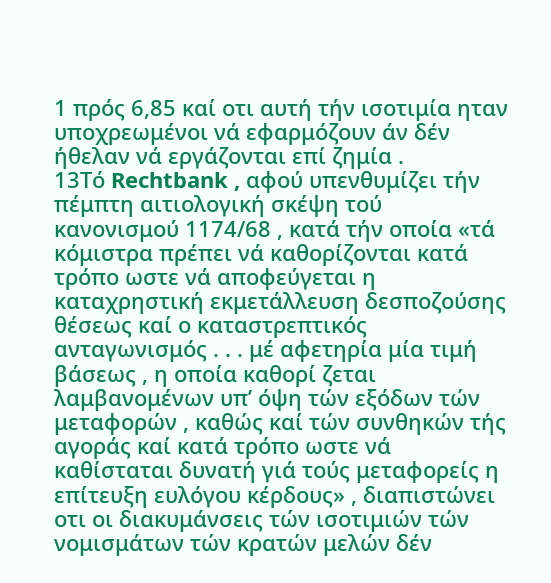1 πρός 6,85 καί οτι αυτή τήν ισοτιμία ηταν υποχρεωμένοι νά εφαρμόζουν άν δέν ήθελαν νά εργάζονται επί ζημία .
13Τό Rechtbank , αφού υπενθυμίζει τήν πέμπτη αιτιολογική σκέψη τού κανονισμού 1174/68 , κατά τήν οποία «τά κόμιστρα πρέπει νά καθορίζονται κατά τρόπο ωστε νά αποφεύγεται η καταχρηστική εκμετάλλευση δεσποζούσης θέσεως καί ο καταστρεπτικός ανταγωνισμός . . . μέ αφετηρία μία τιμή βάσεως , η οποία καθορί ζεται λαμβανομένων υπ’ όψη τών εξόδων τών μεταφορών , καθώς καί τών συνθηκών τής αγοράς καί κατά τρόπο ωστε νά καθίσταται δυνατή γιά τούς μεταφορείς η επίτευξη ευλόγου κέρδους» , διαπιστώνει οτι οι διακυμάνσεις τών ισοτιμιών τών νομισμάτων τών κρατών μελών δέν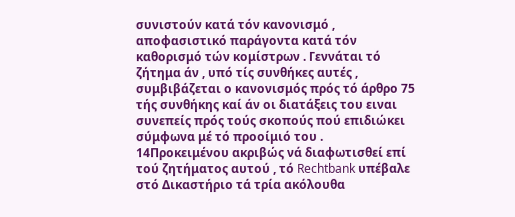συνιστούν κατά τόν κανονισμό , αποφασιστικό παράγοντα κατά τόν καθορισμό τών κομίστρων . Γεννάται τό ζήτημα άν , υπό τίς συνθήκες αυτές , συμβιβάζεται ο κανονισμός πρός τό άρθρο 75 τής συνθήκης καί άν οι διατάξεις του ειναι συνεπείς πρός τούς σκοπούς πού επιδιώκει σύμφωνα μέ τό προοίμιό του .
14Προκειμένου ακριβώς νά διαφωτισθεί επί τού ζητήματος αυτού , τό Rechtbank υπέβαλε στό Δικαστήριο τά τρία ακόλουθα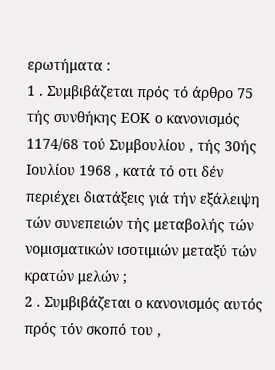ερωτήματα :
1 . Συμβιβάζεται πρός τό άρθρο 75 τής συνθήκης ΕΟΚ ο κανονισμός 1174/68 τού Συμβουλίου , τής 30ής Ιουλίου 1968 , κατά τό οτι δέν περιέχει διατάξεις γιά τήν εξάλειψη τών συνεπειών τής μεταβολής τών νομισματικών ισοτιμιών μεταξύ τών κρατών μελών ;
2 . Συμβιβάζεται ο κανονισμός αυτός πρός τόν σκοπό του ,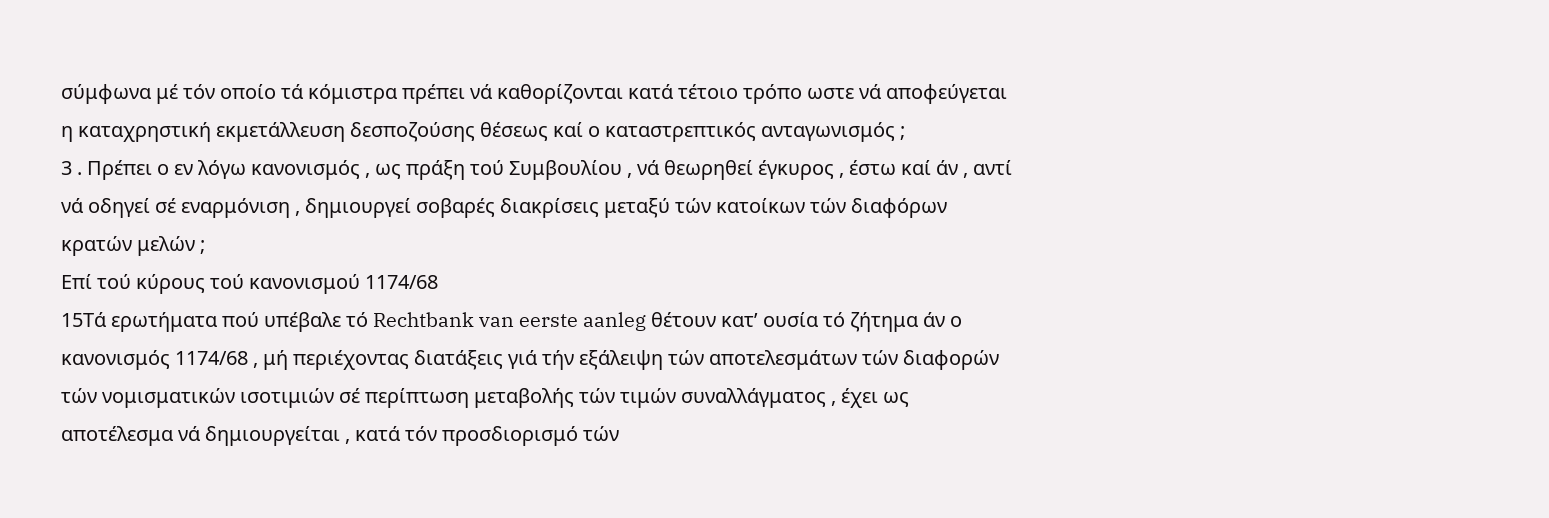σύμφωνα μέ τόν οποίο τά κόμιστρα πρέπει νά καθορίζονται κατά τέτοιο τρόπο ωστε νά αποφεύγεται η καταχρηστική εκμετάλλευση δεσποζούσης θέσεως καί ο καταστρεπτικός ανταγωνισμός ;
3 . Πρέπει ο εν λόγω κανονισμός , ως πράξη τού Συμβουλίου , νά θεωρηθεί έγκυρος , έστω καί άν , αντί νά οδηγεί σέ εναρμόνιση , δημιουργεί σοβαρές διακρίσεις μεταξύ τών κατοίκων τών διαφόρων κρατών μελών ;
Επί τού κύρους τού κανονισμού 1174/68
15Τά ερωτήματα πού υπέβαλε τό Rechtbank van eerste aanleg θέτουν κατ’ ουσία τό ζήτημα άν ο κανονισμός 1174/68 , μή περιέχοντας διατάξεις γιά τήν εξάλειψη τών αποτελεσμάτων τών διαφορών τών νομισματικών ισοτιμιών σέ περίπτωση μεταβολής τών τιμών συναλλάγματος , έχει ως αποτέλεσμα νά δημιουργείται , κατά τόν προσδιορισμό τών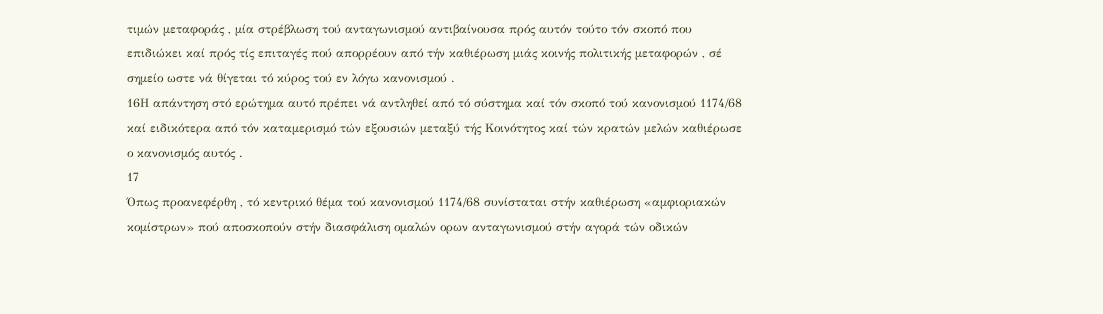τιμών μεταφοράς , μία στρέβλωση τού ανταγωνισμού αντιβαίνουσα πρός αυτόν τούτο τόν σκοπό που επιδιώκει καί πρός τίς επιταγές πού απορρέουν από τήν καθιέρωση μιάς κοινής πολιτικής μεταφορών , σέ σημείο ωστε νά θίγεται τό κύρος τού εν λόγω κανονισμού .
16Η απάντηση στό ερώτημα αυτό πρέπει νά αντληθεί από τό σύστημα καί τόν σκοπό τού κανονισμού 1174/68 καί ειδικότερα από τόν καταμερισμό τών εξουσιών μεταξύ τής Κοινότητος καί τών κρατών μελών καθιέρωσε ο κανονισμός αυτός .
17
Όπως προανεφέρθη , τό κεντρικό θέμα τού κανονισμού 1174/68 συνίσταται στήν καθιέρωση «αμφιοριακών κομίστρων» πού αποσκοπούν στήν διασφάλιση ομαλών ορων ανταγωνισμού στήν αγορά τών οδικών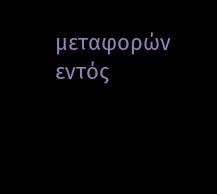μεταφορών εντός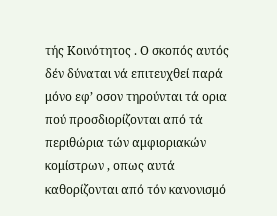τής Κοινότητος . Ο σκοπός αυτός δέν δύναται νά επιτευχθεί παρά μόνο εφ’ οσον τηρούνται τά ορια πού προσδιορίζονται από τά περιθώρια τών αμφιοριακών κομίστρων , οπως αυτά καθορίζονται από τόν κανονισμό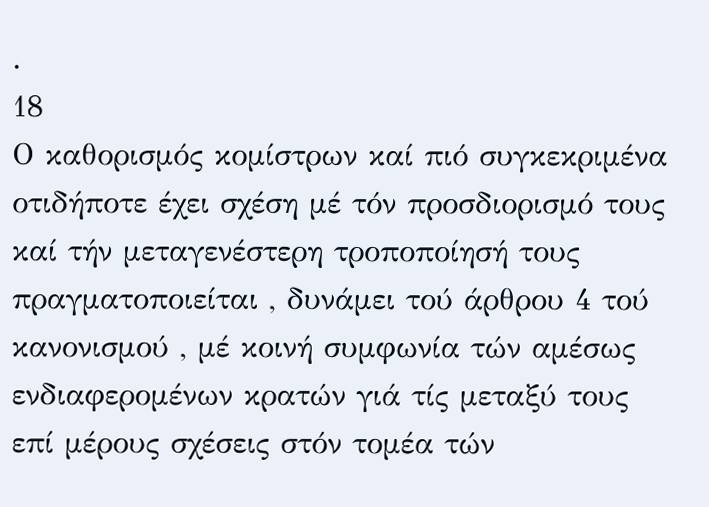.
18
Ο καθορισμός κομίστρων καί πιό συγκεκριμένα οτιδήποτε έχει σχέση μέ τόν προσδιορισμό τους καί τήν μεταγενέστερη τροποποίησή τους πραγματοποιείται , δυνάμει τού άρθρου 4 τού κανονισμού , μέ κοινή συμφωνία τών αμέσως ενδιαφερομένων κρατών γιά τίς μεταξύ τους επί μέρους σχέσεις στόν τομέα τών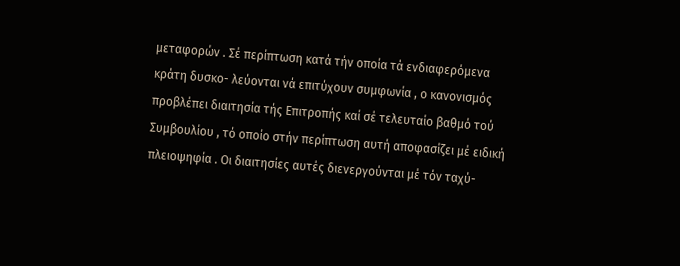μεταφορών . Σέ περίπτωση κατά τήν οποία τά ενδιαφερόμενα κράτη δυσκο- λεύονται νά επιτύχουν συμφωνία , ο κανονισμός προβλέπει διαιτησία τής Επιτροπής καί σέ τελευταίο βαθμό τού Συμβουλίου , τό οποίο στήν περίπτωση αυτή αποφασίζει μέ ειδική πλειοψηφία . Οι διαιτησίες αυτές διενεργούνται μέ τόν ταχύ-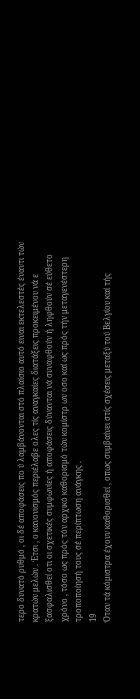τερο δυνατό ρυθμό , οι δέ αποφάσεις πο ύ λαμβάνονται στό πλαίσιο αυτό ειναι εκτελεστές έναντι τών κρατών μελών . Έτσι , ο κανονισμός περιέλαβε ολες τίς αναγκαίες διατάξεις προκειμένου νά ε ξασφαλισθεί οτι οι σχετικές συμφωνίες ή αποφάσεις δύνανται νά συναφθούν ή ληφθούν σέ εύθετο χρόνο , τόσο ως πρός τόν αρχικό καθορισμό τών κομίστρ ων οσο καί ως πρός τήν μεταγενέστερη τροποποίησή τους σέ περίπτωση ανάγκης .
19
Όταν τά κόμιστρα έχουν καθορισθεί , οπως συμβαίνει στίς σχέσεις μεταξύ τού Βελγίου καί τής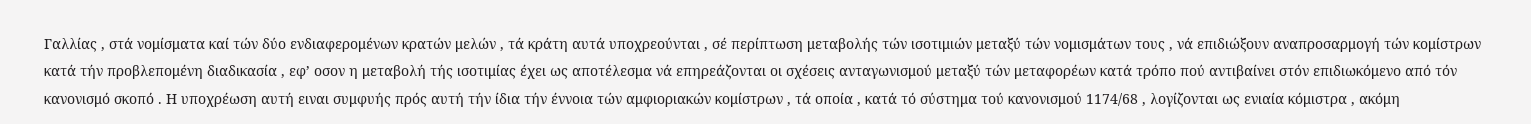Γαλλίας , στά νομίσματα καί τών δύο ενδιαφερομένων κρατών μελών , τά κράτη αυτά υποχρεούνται , σέ περίπτωση μεταβολής τών ισοτιμιών μεταξύ τών νομισμάτων τους , νά επιδιώξουν αναπροσαρμογή τών κομίστρων κατά τήν προβλεπομένη διαδικασία , εφ’ οσον η μεταβολή τής ισοτιμίας έχει ως αποτέλεσμα νά επηρεάζονται οι σχέσεις ανταγωνισμού μεταξύ τών μεταφορέων κατά τρόπο πού αντιβαίνει στόν επιδιωκόμενο από τόν κανονισμό σκοπό . Η υποχρέωση αυτή ειναι συμφυής πρός αυτή τήν ίδια τήν έννοια τών αμφιοριακών κομίστρων , τά οποία , κατά τό σύστημα τού κανονισμού 1174/68 , λογίζονται ως ενιαία κόμιστρα , ακόμη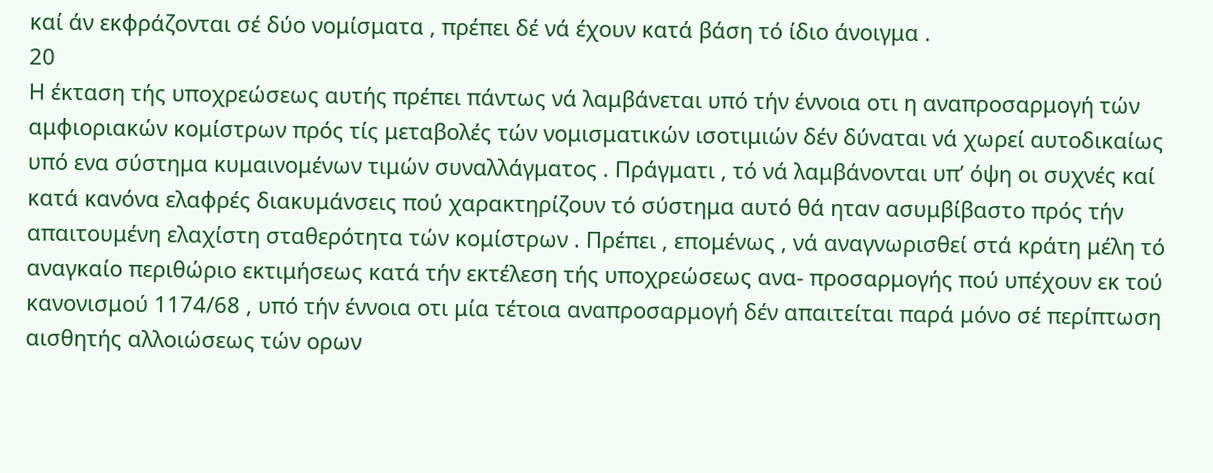καί άν εκφράζονται σέ δύο νομίσματα , πρέπει δέ νά έχουν κατά βάση τό ίδιο άνοιγμα .
20
Η έκταση τής υποχρεώσεως αυτής πρέπει πάντως νά λαμβάνεται υπό τήν έννοια οτι η αναπροσαρμογή τών αμφιοριακών κομίστρων πρός τίς μεταβολές τών νομισματικών ισοτιμιών δέν δύναται νά χωρεί αυτοδικαίως υπό ενα σύστημα κυμαινομένων τιμών συναλλάγματος . Πράγματι , τό νά λαμβάνονται υπ’ όψη οι συχνές καί κατά κανόνα ελαφρές διακυμάνσεις πού χαρακτηρίζουν τό σύστημα αυτό θά ηταν ασυμβίβαστο πρός τήν απαιτουμένη ελαχίστη σταθερότητα τών κομίστρων . Πρέπει , επομένως , νά αναγνωρισθεί στά κράτη μέλη τό
αναγκαίο περιθώριο εκτιμήσεως κατά τήν εκτέλεση τής υποχρεώσεως ανα- προσαρμογής πού υπέχουν εκ τού κανονισμού 1174/68 , υπό τήν έννοια οτι μία τέτοια αναπροσαρμογή δέν απαιτείται παρά μόνο σέ περίπτωση αισθητής αλλοιώσεως τών ορων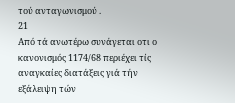τού ανταγωνισμού .
21
Από τά ανωτέρω συνάγεται οτι ο κανονισμός 1174/68 περιέχει τίς αναγκαίες διατάξεις γιά τήν εξάλειψη τών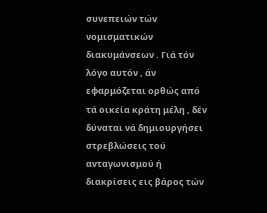συνεπειών τών νομισματικών διακυμάνσεων . Γιά τόν λόγο αυτόν , άν εφαρμόζεται ορθώς από τά οικεία κράτη μέλη , δέν δύναται νά δημιουργήσει στρεβλώσεις τού ανταγωνισμού ή διακρίσεις εις βάρος τών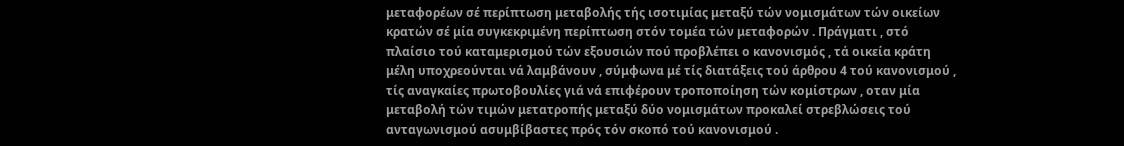μεταφορέων σέ περίπτωση μεταβολής τής ισοτιμίας μεταξύ τών νομισμάτων τών οικείων κρατών σέ μία συγκεκριμένη περίπτωση στόν τομέα τών μεταφορών . Πράγματι , στό πλαίσιο τού καταμερισμού τών εξουσιών πού προβλέπει ο κανονισμός , τά οικεία κράτη μέλη υποχρεούνται νά λαμβάνουν , σύμφωνα μέ τίς διατάξεις τού άρθρου 4 τού κανονισμού , τίς αναγκαίες πρωτοβουλίες γιά νά επιφέρουν τροποποίηση τών κομίστρων , οταν μία μεταβολή τών τιμών μετατροπής μεταξύ δύο νομισμάτων προκαλεί στρεβλώσεις τού ανταγωνισμού ασυμβίβαστες πρός τόν σκοπό τού κανονισμού .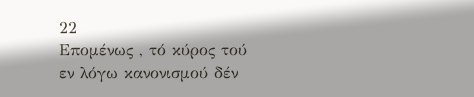22
Επομένως , τό κύρος τού εν λόγω κανονισμού δέν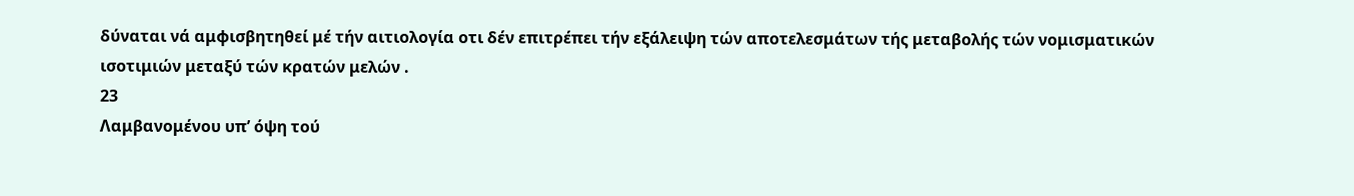δύναται νά αμφισβητηθεί μέ τήν αιτιολογία οτι δέν επιτρέπει τήν εξάλειψη τών αποτελεσμάτων τής μεταβολής τών νομισματικών ισοτιμιών μεταξύ τών κρατών μελών .
23
Λαμβανομένου υπ’ όψη τού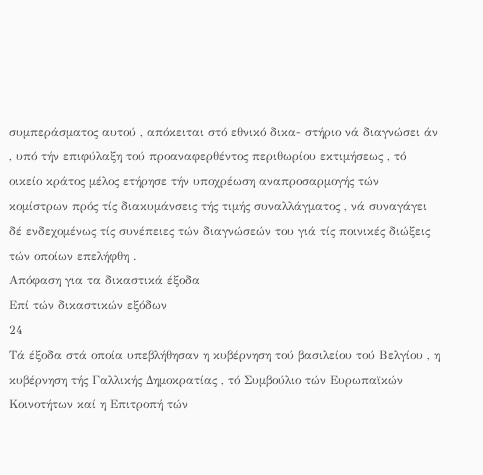συμπεράσματος αυτού , απόκειται στό εθνικό δικα- στήριο νά διαγνώσει άν , υπό τήν επιφύλαξη τού προαναφερθέντος περιθωρίου εκτιμήσεως , τό οικείο κράτος μέλος ετήρησε τήν υποχρέωση αναπροσαρμογής τών κομίστρων πρός τίς διακυμάνσεις τής τιμής συναλλάγματος , νά συναγάγει δέ ενδεχομένως τίς συνέπειες τών διαγνώσεών του γιά τίς ποινικές διώξεις τών οποίων επελήφθη .
Απόφαση για τα δικαστικά έξοδα
Επί τών δικαστικών εξόδων
24
Τά έξοδα στά οποία υπεβλήθησαν η κυβέρνηση τού βασιλείου τού Βελγίου , η κυβέρνηση τής Γαλλικής Δημοκρατίας , τό Συμβούλιο τών Ευρωπαϊκών Κοινοτήτων καί η Επιτροπή τών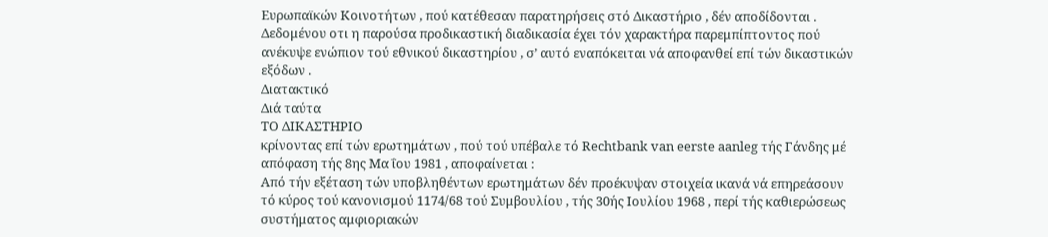Ευρωπαϊκών Κοινοτήτων , πού κατέθεσαν παρατηρήσεις στό Δικαστήριο , δέν αποδίδονται . Δεδομένου οτι η παρούσα προδικαστική διαδικασία έχει τόν χαρακτήρα παρεμπίπτοντος πού ανέκυψε ενώπιον τού εθνικού δικαστηρίου , σ’ αυτό εναπόκειται νά αποφανθεί επί τών δικαστικών εξόδων .
Διατακτικό
Διά ταύτα
ΤΟ ΔΙΚΑΣΤΗΡΙΟ
κρίνοντας επί τών ερωτημάτων , πού τού υπέβαλε τό Rechtbank van eerste aanleg τής Γάνδης μέ απόφαση τής 8ης Μα ΐου 1981 , αποφαίνεται :
Από τήν εξέταση τών υποβληθέντων ερωτημάτων δέν προέκυψαν στοιχεία ικανά νά επηρεάσουν τό κύρος τού κανονισμού 1174/68 τού Συμβουλίου , τής 30ής Ιουλίου 1968 , περί τής καθιερώσεως συστήματος αμφιοριακών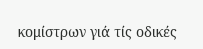κομίστρων γιά τίς οδικές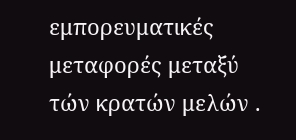εμπορευματικές μεταφορές μεταξύ τών κρατών μελών .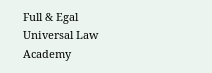Full & Egal Universal Law Academy